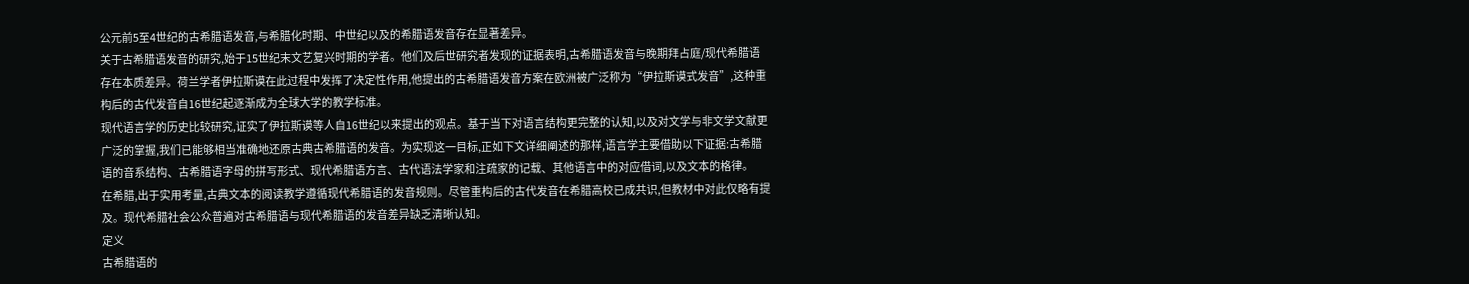公元前5至4世纪的古希腊语发音,与希腊化时期、中世纪以及的希腊语发音存在显著差异。
关于古希腊语发音的研究,始于15世纪末文艺复兴时期的学者。他们及后世研究者发现的证据表明,古希腊语发音与晚期拜占庭/现代希腊语存在本质差异。荷兰学者伊拉斯谟在此过程中发挥了决定性作用,他提出的古希腊语发音方案在欧洲被广泛称为“伊拉斯谟式发音”,这种重构后的古代发音自16世纪起逐渐成为全球大学的教学标准。
现代语言学的历史比较研究,证实了伊拉斯谟等人自16世纪以来提出的观点。基于当下对语言结构更完整的认知,以及对文学与非文学文献更广泛的掌握,我们已能够相当准确地还原古典古希腊语的发音。为实现这一目标,正如下文详细阐述的那样,语言学主要借助以下证据:古希腊语的音系结构、古希腊语字母的拼写形式、现代希腊语方言、古代语法学家和注疏家的记载、其他语言中的对应借词,以及文本的格律。
在希腊,出于实用考量,古典文本的阅读教学遵循现代希腊语的发音规则。尽管重构后的古代发音在希腊高校已成共识,但教材中对此仅略有提及。现代希腊社会公众普遍对古希腊语与现代希腊语的发音差异缺乏清晰认知。
定义
古希腊语的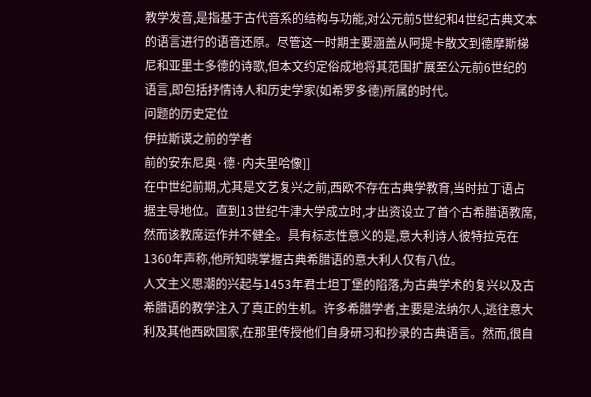教学发音,是指基于古代音系的结构与功能,对公元前5世纪和4世纪古典文本的语言进行的语音还原。尽管这一时期主要涵盖从阿提卡散文到德摩斯梯尼和亚里士多德的诗歌,但本文约定俗成地将其范围扩展至公元前6世纪的语言,即包括抒情诗人和历史学家(如希罗多德)所属的时代。
问题的历史定位
伊拉斯谟之前的学者
前的安东尼奥·德·内夫里哈像]]
在中世纪前期,尤其是文艺复兴之前,西欧不存在古典学教育,当时拉丁语占据主导地位。直到13世纪牛津大学成立时,才出资设立了首个古希腊语教席,然而该教席运作并不健全。具有标志性意义的是,意大利诗人彼特拉克在1360年声称,他所知晓掌握古典希腊语的意大利人仅有八位。
人文主义思潮的兴起与1453年君士坦丁堡的陷落,为古典学术的复兴以及古希腊语的教学注入了真正的生机。许多希腊学者,主要是法纳尔人,逃往意大利及其他西欧国家,在那里传授他们自身研习和抄录的古典语言。然而,很自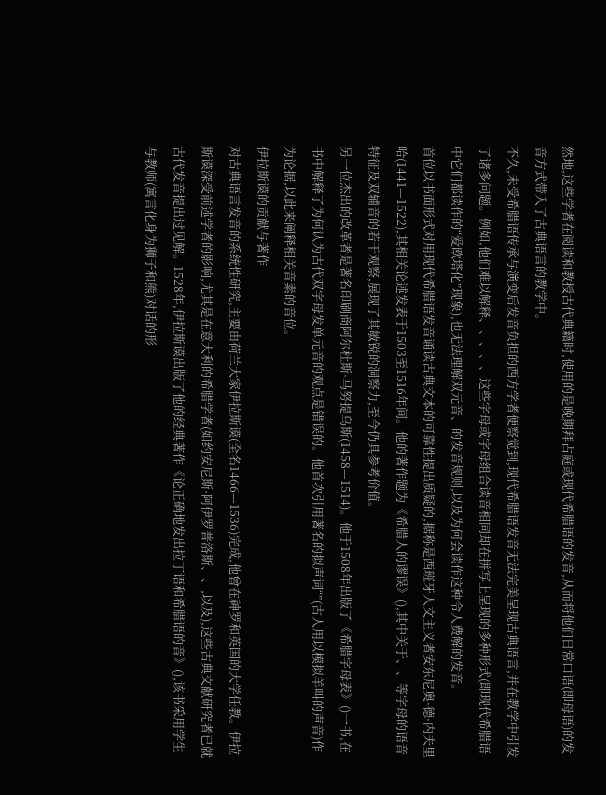然地,这些学者在阅读和教授古代典籍时,使用的是晚期拜占庭或现代希腊语的发音,从而将他们日常口语(即母语)的发音方式带入了古典语言的教学中。
不久,未受希腊语传承与演变后发音负担的西方学者便察觉到,现代希腊语发音无法完美呈现古典语言,并在教学中引发了诸多问题。例如,他们难以解释、、、、、这些字母或字母组合读音相同却在拼写上呈现的多种形式(即现代希腊语中它们都读作的“爱欧塔化”现象),也无法理解双元音、的发音规则,以及为何会读作这种令人费解的发音。
首位以书面形式对用现代希腊语发音诵读古典文本的可靠性提出质疑的,据称是西班牙人文主义者安东尼奥·德·内夫里哈(1441—1522),其相关论述发表于1503至1516年间。他的著作题为《希腊人的谬误》(),其中关于、、等字母的语音特征及双辅音的若干观察,展现了其敏锐的洞察力,至今仍具参考价值。
另一位杰出的改革者是著名印刷商阿尔杜斯·马努提乌斯(1458—1514)。他于1508年出版了《希腊字母表》()一书,在书中解释了为何认为古代双字母发单元音的观点是错误的。他首次引用著名的拟声词“”(古人用以模拟羊叫的声音)作为论据,以此来阐释相关音素的音位。
伊拉斯谟的贡献与著作
对古典语言发音的系统性研究,主要由荷兰大家伊拉斯谟(全名1466—1536)完成,他曾在神罗和英国的大学任教。伊拉斯谟深受前述学者的影响,尤其是在意大利的希腊学者(如约安尼斯·阿伊罗普洛斯、、,以及),这些古典文献研究者已就古代发音提出过见解。1528年,伊拉斯谟出版了他的经典著作《论正确地发出拉丁语和希腊语的音》(),该书采用学生与教师(寓言化身为狮子和熊)对话的形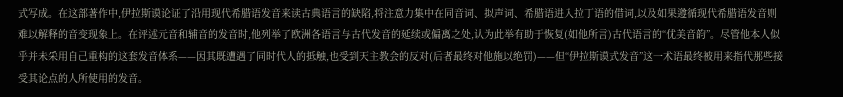式写成。在这部著作中,伊拉斯谟论证了沿用现代希腊语发音来读古典语言的缺陷,将注意力集中在同音词、拟声词、希腊语进入拉丁语的借词,以及如果遵循现代希腊语发音则难以解释的音变现象上。在评述元音和辅音的发音时,他列举了欧洲各语言与古代发音的延续或偏离之处,认为此举有助于恢复(如他所言)古代语言的“优美音韵”。尽管他本人似乎并未采用自己重构的这套发音体系——因其既遭遇了同时代人的抵触,也受到天主教会的反对(后者最终对他施以绝罚)——但“伊拉斯谟式发音”这一术语最终被用来指代那些接受其论点的人所使用的发音。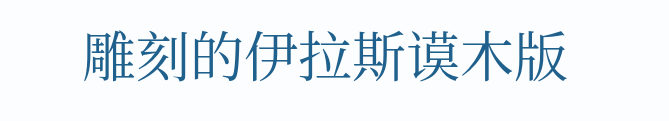雕刻的伊拉斯谟木版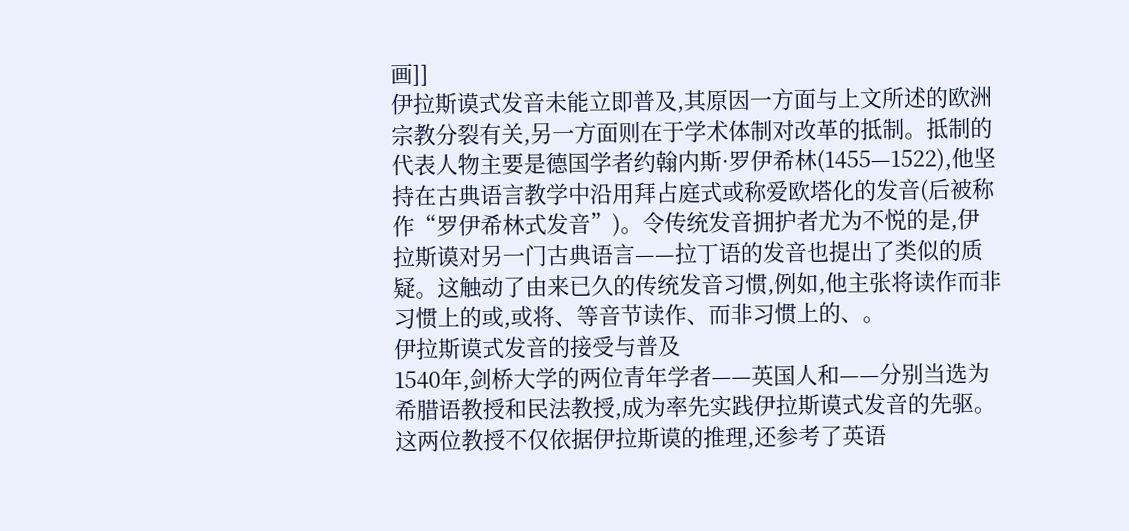画]]
伊拉斯谟式发音未能立即普及,其原因一方面与上文所述的欧洲宗教分裂有关,另一方面则在于学术体制对改革的抵制。抵制的代表人物主要是德国学者约翰内斯·罗伊希林(1455—1522),他坚持在古典语言教学中沿用拜占庭式或称爱欧塔化的发音(后被称作“罗伊希林式发音”)。令传统发音拥护者尤为不悦的是,伊拉斯谟对另一门古典语言——拉丁语的发音也提出了类似的质疑。这触动了由来已久的传统发音习惯,例如,他主张将读作而非习惯上的或,或将、等音节读作、而非习惯上的、。
伊拉斯谟式发音的接受与普及
1540年,剑桥大学的两位青年学者——英国人和——分别当选为希腊语教授和民法教授,成为率先实践伊拉斯谟式发音的先驱。这两位教授不仅依据伊拉斯谟的推理,还参考了英语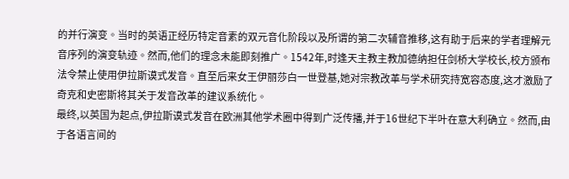的并行演变。当时的英语正经历特定音素的双元音化阶段以及所谓的第二次辅音推移,这有助于后来的学者理解元音序列的演变轨迹。然而,他们的理念未能即刻推广。1542年,时逢天主教主教加德纳担任剑桥大学校长,校方颁布法令禁止使用伊拉斯谟式发音。直至后来女王伊丽莎白一世登基,她对宗教改革与学术研究持宽容态度,这才激励了奇克和史密斯将其关于发音改革的建议系统化。
最终,以英国为起点,伊拉斯谟式发音在欧洲其他学术圈中得到广泛传播,并于16世纪下半叶在意大利确立。然而,由于各语言间的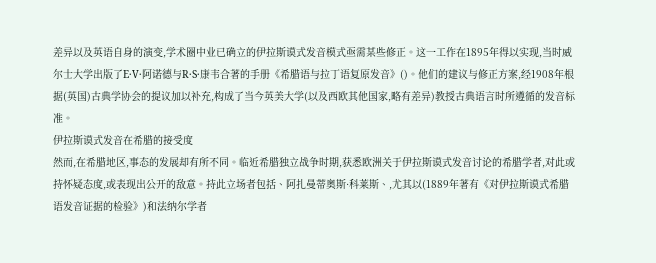差异以及英语自身的演变,学术圈中业已确立的伊拉斯谟式发音模式亟需某些修正。这一工作在1895年得以实现,当时威尔士大学出版了E·V·阿诺德与R·S·康韦合著的手册《希腊语与拉丁语复原发音》()。他们的建议与修正方案,经1908年根据(英国)古典学协会的提议加以补充,构成了当今英美大学(以及西欧其他国家,略有差异)教授古典语言时所遵循的发音标准。
伊拉斯谟式发音在希腊的接受度
然而,在希腊地区,事态的发展却有所不同。临近希腊独立战争时期,获悉欧洲关于伊拉斯谟式发音讨论的希腊学者,对此或持怀疑态度,或表现出公开的敌意。持此立场者包括、阿扎曼蒂奥斯·科莱斯、,尤其以(1889年著有《对伊拉斯谟式希腊语发音证据的检验》)和法纳尔学者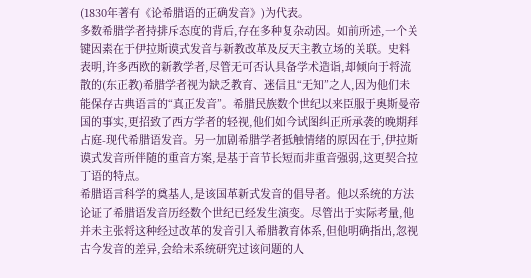(1830年著有《论希腊语的正确发音》)为代表。
多数希腊学者持排斥态度的背后,存在多种复杂动因。如前所述,一个关键因素在于伊拉斯谟式发音与新教改革及反天主教立场的关联。史料表明,许多西欧的新教学者,尽管无可否认具备学术造诣,却倾向于将流散的(东正教)希腊学者视为缺乏教育、迷信且“无知”之人,因为他们未能保存古典语言的“真正发音”。希腊民族数个世纪以来臣服于奥斯曼帝国的事实,更招致了西方学者的轻视,他们如今试图纠正所承袭的晚期拜占庭-现代希腊语发音。另一加剧希腊学者抵触情绪的原因在于,伊拉斯谟式发音所伴随的重音方案,是基于音节长短而非重音强弱,这更契合拉丁语的特点。
希腊语言科学的奠基人,是该国革新式发音的倡导者。他以系统的方法论证了希腊语发音历经数个世纪已经发生演变。尽管出于实际考量,他并未主张将这种经过改革的发音引入希腊教育体系,但他明确指出,忽视古今发音的差异,会给未系统研究过该问题的人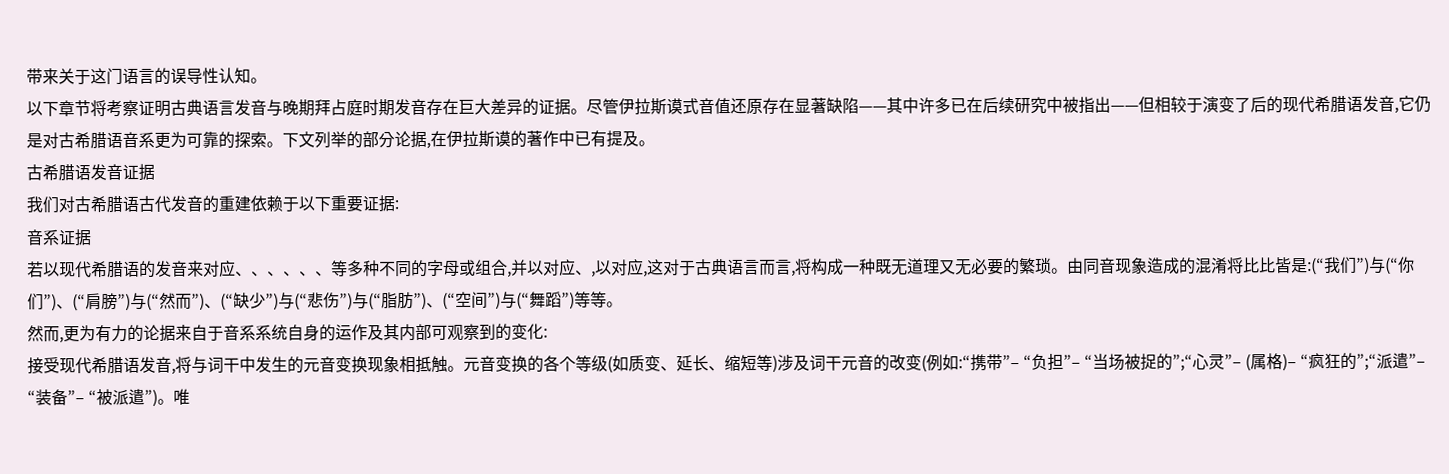带来关于这门语言的误导性认知。
以下章节将考察证明古典语言发音与晚期拜占庭时期发音存在巨大差异的证据。尽管伊拉斯谟式音值还原存在显著缺陷——其中许多已在后续研究中被指出——但相较于演变了后的现代希腊语发音,它仍是对古希腊语音系更为可靠的探索。下文列举的部分论据,在伊拉斯谟的著作中已有提及。
古希腊语发音证据
我们对古希腊语古代发音的重建依赖于以下重要证据:
音系证据
若以现代希腊语的发音来对应、、、、、、等多种不同的字母或组合,并以对应、,以对应,这对于古典语言而言,将构成一种既无道理又无必要的繁琐。由同音现象造成的混淆将比比皆是:(“我们”)与(“你们”)、(“肩膀”)与(“然而”)、(“缺少”)与(“悲伤”)与(“脂肪”)、(“空间”)与(“舞蹈”)等等。
然而,更为有力的论据来自于音系系统自身的运作及其内部可观察到的变化:
接受现代希腊语发音,将与词干中发生的元音变换现象相抵触。元音变换的各个等级(如质变、延长、缩短等)涉及词干元音的改变(例如:“携带”– “负担”– “当场被捉的”;“心灵”– (属格)– “疯狂的”;“派遣”– “装备”– “被派遣”)。唯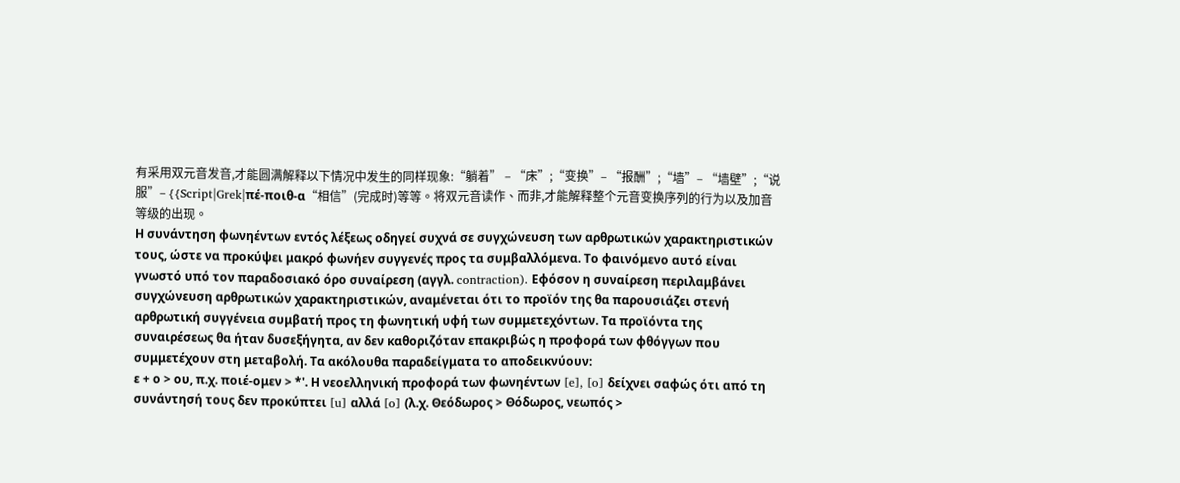有采用双元音发音,才能圆满解释以下情况中发生的同样现象:“躺着” – “床”;“变换”– “报酬”;“墙”– “墙壁”;“说服”– {{Script|Grek|πέ-ποιθ-α“相信”(完成时)等等。将双元音读作、而非,才能解释整个元音变换序列的行为以及加音等级的出现。
Η συνάντηση φωνηέντων εντός λέξεως οδηγεί συχνά σε συγχώνευση των αρθρωτικών χαρακτηριστικών τους, ώστε να προκύψει μακρό φωνήεν συγγενές προς τα συμβαλλόμενα. Το φαινόμενο αυτό είναι γνωστό υπό τον παραδοσιακό όρο συναίρεση (αγγλ. contraction). Εφόσον η συναίρεση περιλαμβάνει συγχώνευση αρθρωτικών χαρακτηριστικών, αναμένεται ότι το προϊόν της θα παρουσιάζει στενή αρθρωτική συγγένεια συμβατή προς τη φωνητική υφή των συμμετεχόντων. Τα προϊόντα της συναιρέσεως θα ήταν δυσεξήγητα, αν δεν καθοριζόταν επακριβώς η προφορά των φθόγγων που συμμετέχουν στη μεταβολή. Τα ακόλουθα παραδείγματα το αποδεικνύουν:
ε + ο > ου, π.χ. ποιέ-ομεν > *'. Η νεοελληνική προφορά των φωνηέντων [e], [o] δείχνει σαφώς ότι από τη συνάντησή τους δεν προκύπτει [u] αλλά [o] (λ.χ. Θεόδωρος > Θόδωρος, νεωπός >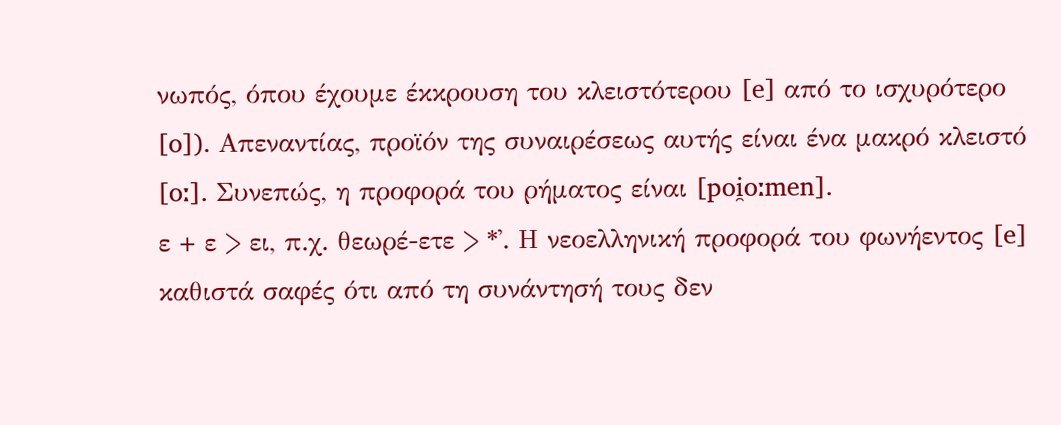νωπός, όπου έχουμε έκκρουση του κλειστότερου [e] από το ισχυρότερο [o]). Απεναντίας, προϊόν της συναιρέσεως αυτής είναι ένα μακρό κλειστό [oː]. Συνεπώς, η προφορά του ρήματος είναι [poi̯oːmen].
ε + ε > ει, π.χ. θεωρέ-ετε > *'. Η νεοελληνική προφορά του φωνήεντος [e] καθιστά σαφές ότι από τη συνάντησή τους δεν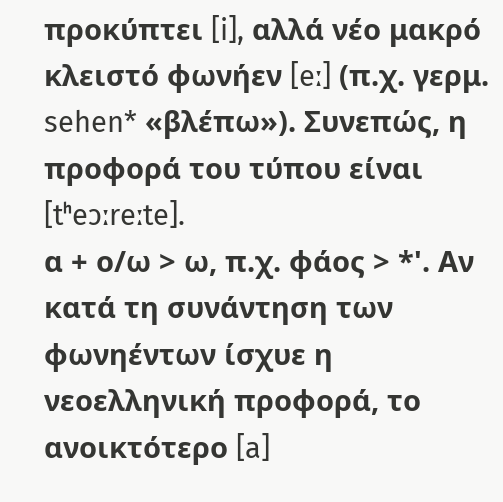προκύπτει [i], αλλά νέο μακρό κλειστό φωνήεν [eː] (π.χ. γερμ. sehen* «βλέπω»). Συνεπώς, η προφορά του τύπου είναι [tʰeɔːreːte].
α + ο/ω > ω, π.χ. φάος > *'. Αν κατά τη συνάντηση των φωνηέντων ίσχυε η νεοελληνική προφορά, το ανοικτότερο [a]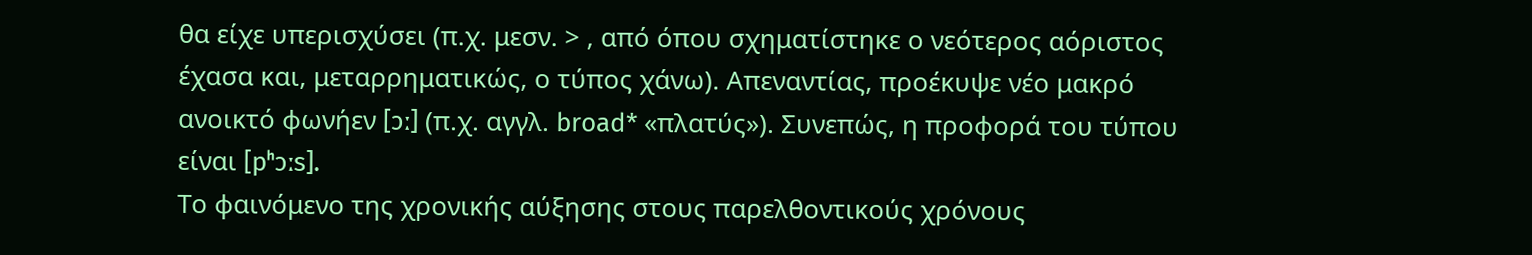θα είχε υπερισχύσει (π.χ. μεσν. > , από όπου σχηματίστηκε ο νεότερος αόριστος έχασα και, μεταρρηματικώς, ο τύπος χάνω). Απεναντίας, προέκυψε νέο μακρό ανοικτό φωνήεν [ɔː] (π.χ. αγγλ. broad* «πλατύς»). Συνεπώς, η προφορά του τύπου είναι [pʰɔːs].
Το φαινόμενο της χρονικής αύξησης στους παρελθοντικούς χρόνους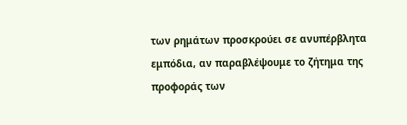των ρημάτων προσκρούει σε ανυπέρβλητα εμπόδια, αν παραβλέψουμε το ζήτημα της προφοράς των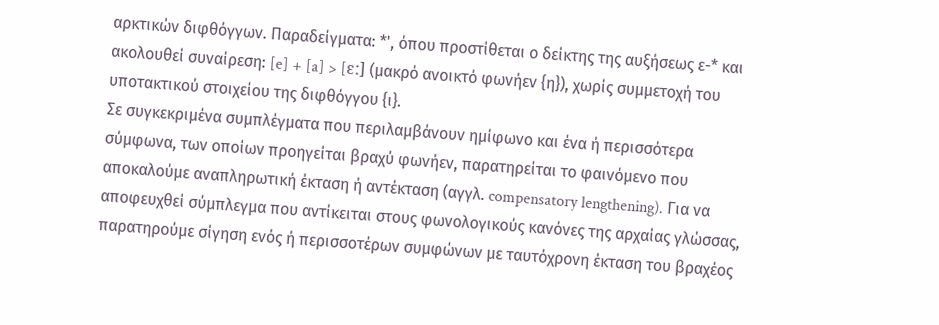αρκτικών διφθόγγων. Παραδείγματα: *', όπου προστίθεται ο δείκτης της αυξήσεως ε-* και ακολουθεί συναίρεση: [e] + [a] > [ɛː] (μακρό ανοικτό φωνήεν {η}), χωρίς συμμετοχή του υποτακτικού στοιχείου της διφθόγγου {ι}.
Σε συγκεκριμένα συμπλέγματα που περιλαμβάνουν ημίφωνο και ένα ή περισσότερα σύμφωνα, των οποίων προηγείται βραχύ φωνήεν, παρατηρείται το φαινόμενο που αποκαλούμε αναπληρωτική έκταση ή αντέκταση (αγγλ. compensatory lengthening). Για να αποφευχθεί σύμπλεγμα που αντίκειται στους φωνολογικούς κανόνες της αρχαίας γλώσσας, παρατηρούμε σίγηση ενός ή περισσοτέρων συμφώνων με ταυτόχρονη έκταση του βραχέος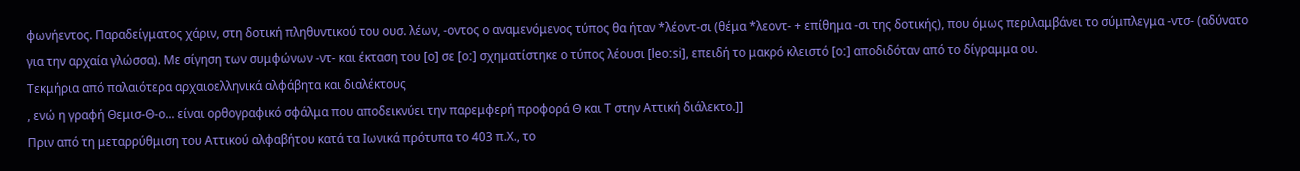φωνήεντος. Παραδείγματος χάριν, στη δοτική πληθυντικού του ουσ. λέων, -οντος ο αναμενόμενος τύπος θα ήταν *λέοντ-σι (θέμα *λεοντ- + επίθημα -σι της δοτικής), που όμως περιλαμβάνει το σύμπλεγμα -ντσ- (αδύνατο για την αρχαία γλώσσα). Με σίγηση των συμφώνων -ντ- και έκταση του [o] σε [oː] σχηματίστηκε ο τύπος λέουσι [leoːsi], επειδή το μακρό κλειστό [oː] αποδιδόταν από το δίγραμμα ου.
Τεκμήρια από παλαιότερα αρχαιοελληνικά αλφάβητα και διαλέκτους
, ενώ η γραφή Θεμισ-Θ-ο... είναι ορθογραφικό σφάλμα που αποδεικνύει την παρεμφερή προφορά Θ και Τ στην Αττική διάλεκτο.]]
Πριν από τη μεταρρύθμιση του Αττικού αλφαβήτου κατά τα Ιωνικά πρότυπα το 403 π.Χ., το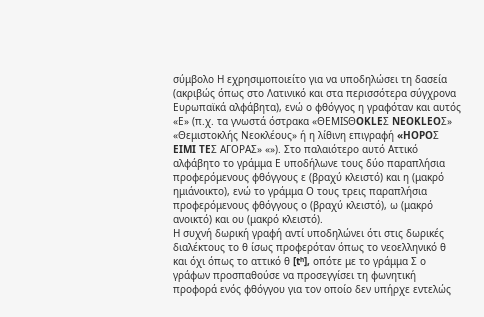σύμβολο Η εχρησιμοποιείτο για να υποδηλώσει τη δασεία (ακριβώς όπως στο Λατινικό και στα περισσότερα σύγχρονα Ευρωπαϊκά αλφάβητα), ενώ ο φθόγγος η γραφόταν και αυτός «Ε» (π.χ. τα γνωστά όστρακα «ΘΕΜΙSΘOKLEΣ NEOKLEOΣ» «Θεμιστοκλής Νεοκλέους» ή η λίθινη επιγραφή «HOPOΣ EIMI TEΣ AΓOΡAΣ» «»). Στο παλαιότερο αυτό Αττικό αλφάβητο το γράμμα Ε υποδήλωνε τους δύο παραπλήσια προφερόμενους φθόγγους ε (βραχύ κλειστό) και η (μακρό ημιάνοικτο), ενώ το γράμμα Ο τους τρεις παραπλήσια προφερόμενους φθόγγους ο (βραχύ κλειστό), ω (μακρό ανοικτό) και ου (μακρό κλειστό).
Η συχνή δωρική γραφή αντί υποδηλώνει ότι στις δωρικές διαλέκτους το θ ίσως προφερόταν όπως το νεοελληνικό θ και όχι όπως το αττικό θ [tʰ], oπότε με το γράμμα Σ ο γράφων προσπαθούσε να προσεγγίσει τη φωνητική προφορά ενός φθόγγου για τον οποίο δεν υπήρχε εντελώς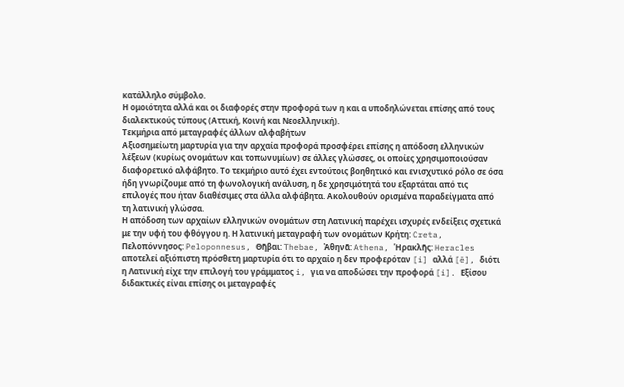κατάλληλο σύμβολο.
Η ομοιότητα αλλά και οι διαφορές στην προφορά των η και α υποδηλώνεται επίσης από τους διαλεκτικούς τύπους (Αττική, Κοινή και Νεοελληνική).
Τεκμήρια από μεταγραφές άλλων αλφαβήτων
Αξιοσημείωτη μαρτυρία για την αρχαία προφορά προσφέρει επίσης η απόδοση ελληνικών λέξεων (κυρίως ονομάτων και τοπωνυμίων) σε άλλες γλώσσες, οι οποίες χρησιμοποιούσαν διαφορετικό αλφάβητο. Το τεκμήριο αυτό έχει εντούτοις βοηθητικό και ενισχυτικό ρόλο σε όσα ήδη γνωρίζουμε από τη φωνολογική ανάλυση, η δε χρησιμότητά του εξαρτάται από τις επιλογές που ήταν διαθέσιμες στα άλλα αλφάβητα. Ακολουθούν ορισμένα παραδείγματα από τη λατινική γλώσσα.
Η απόδοση των αρχαίων ελληνικών ονομάτων στη Λατινική παρέχει ισχυρές ενδείξεις σχετικά με την υφή του φθόγγου η. Η λατινική μεταγραφή των ονομάτων Κρήτη: Creta, Πελοπόννησος: Peloponnesus, Θῆβαι: Thebae, Ἀθηνᾶ: Athena, Ἡρακλῆς: Heracles αποτελεί αξιόπιστη πρόσθετη μαρτυρία ότι το αρχαίο η δεν προφερόταν [i] αλλά [ē], διότι η Λατινική είχε την επιλογή του γράμματος i, για να αποδώσει την προφορά [i]. Εξίσου διδακτικές είναι επίσης οι μεταγραφές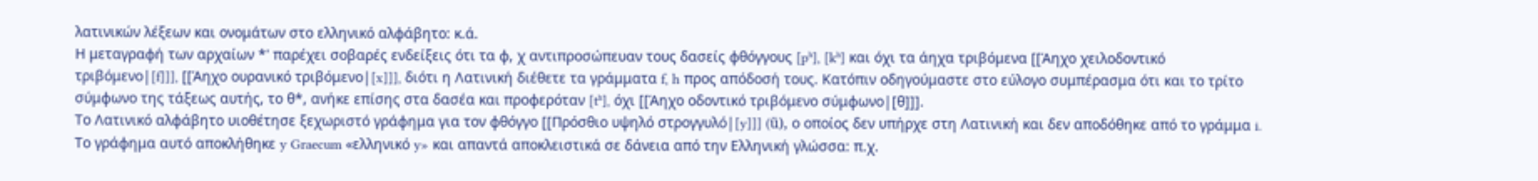λατινικών λέξεων και ονομάτων στο ελληνικό αλφάβητο: κ.ά.
Η μεταγραφή των αρχαίων *' παρέχει σοβαρές ενδείξεις ότι τα φ, χ αντιπροσώπευαν τους δασείς φθόγγους [pʰ], [kʰ] και όχι τα άηχα τριβόμενα [[Άηχο χειλοδοντικό τριβόμενο|[f]]], [[Άηχο ουρανικό τριβόμενο|[x]]], διότι η Λατινική διέθετε τα γράμματα f, h προς απόδοσή τους. Κατόπιν οδηγούμαστε στο εύλογο συμπέρασμα ότι και το τρίτο σύμφωνο της τάξεως αυτής, το θ*, ανήκε επίσης στα δασέα και προφερόταν [tʰ], όχι [[Άηχο οδοντικό τριβόμενο σύμφωνο|[θ]]].
Το Λατινικό αλφάβητο υιοθέτησε ξεχωριστό γράφημα για τον φθόγγο [[Πρόσθιο υψηλό στρογγυλό|[y]]] (ü), ο οποίος δεν υπήρχε στη Λατινική και δεν αποδόθηκε από το γράμμα i. Το γράφημα αυτό αποκλήθηκε y Graecum «ελληνικό y» και απαντά αποκλειστικά σε δάνεια από την Ελληνική γλώσσα: π.χ.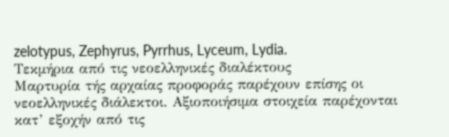zelotypus, Zephyrus, Pyrrhus, Lyceum, Lydia.
Τεκμήρια από τις νεοελληνικές διαλέκτους
Μαρτυρία τής αρχαίας προφοράς παρέχουν επίσης οι νεοελληνικές διάλεκτοι. Αξιοποιήσιμα στοιχεία παρέχονται κατ’ εξοχήν από τις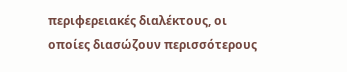περιφερειακές διαλέκτους, οι οποίες διασώζουν περισσότερους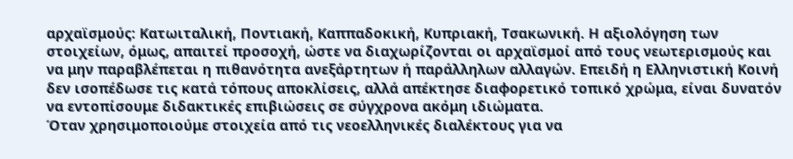αρχαϊσμούς: Κατωιταλική, Ποντιακή, Καππαδοκική, Κυπριακή, Τσακωνική. Η αξιολόγηση των στοιχείων, όμως, απαιτεί προσοχή, ώστε να διαχωρίζονται οι αρχαϊσμοί από τους νεωτερισμούς και να μην παραβλέπεται η πιθανότητα ανεξάρτητων ή παράλληλων αλλαγών. Επειδή η Ελληνιστική Κοινή δεν ισοπέδωσε τις κατά τόπους αποκλίσεις, αλλά απέκτησε διαφορετικό τοπικό χρώμα, είναι δυνατόν να εντοπίσουμε διδακτικές επιβιώσεις σε σύγχρονα ακόμη ιδιώματα.
Όταν χρησιμοποιούμε στοιχεία από τις νεοελληνικές διαλέκτους για να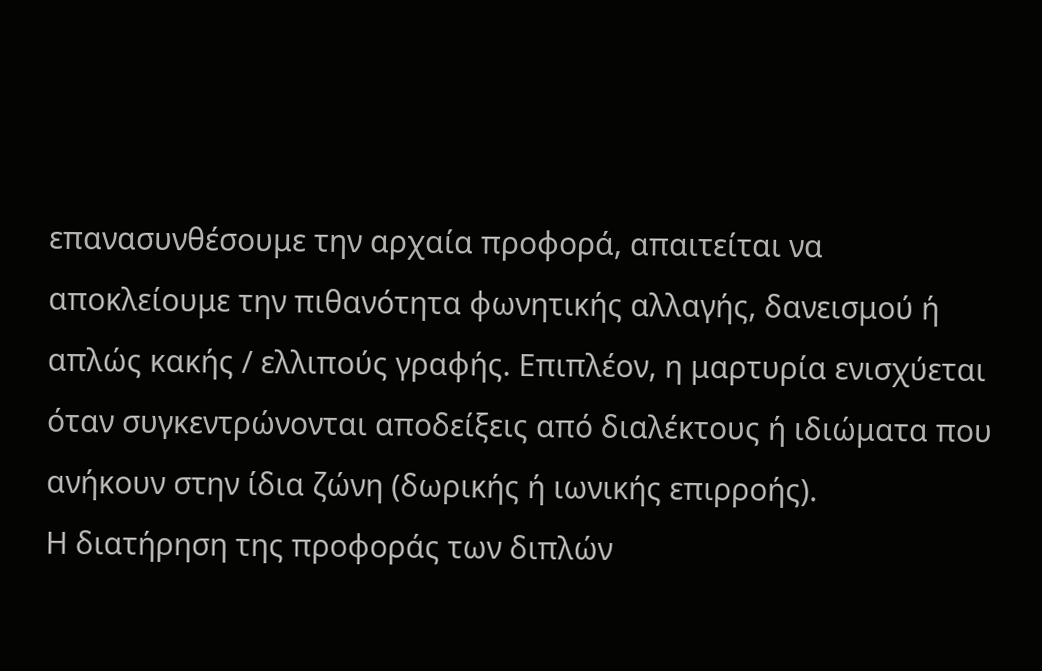επανασυνθέσουμε την αρχαία προφορά, απαιτείται να αποκλείουμε την πιθανότητα φωνητικής αλλαγής, δανεισμού ή απλώς κακής / ελλιπούς γραφής. Επιπλέον, η μαρτυρία ενισχύεται όταν συγκεντρώνονται αποδείξεις από διαλέκτους ή ιδιώματα που ανήκουν στην ίδια ζώνη (δωρικής ή ιωνικής επιρροής).
Η διατήρηση της προφοράς των διπλών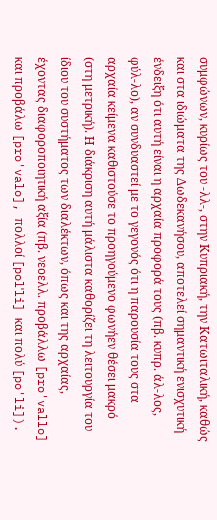συμφώνων, κυρίως του -λλ-, στην Κυπριακή, την Κατωιταλική, καθώς και στα ιδιώματα της Δωδεκανήσου, αποτελεί σημαντική ενισχυτική ένδειξη ότι αυτή είναι η αρχαία προφορά τους (πβ. κυπρ. άλ-λος, φύλ-λο), αν συνδυαστεί με το γεγονός ότι η παρουσία τους στα αρχαία κείμενα καθιστούσε το προηγούμενο φωνήεν θέσει μακρό (στη μετρική). Η διάκριση αυτή μάλιστα καθορίζει τη λειτουργία του ίδιου του συστήματος των διαλέκτων, όπως και της αρχαίας, έχοντας διαφοροποιητική αξία (πβ. νεοελλ. προβάλλω [pro'vallo] και προβάλω [pro'valo], πολλοί [polˈli] και πολύ [po'li]).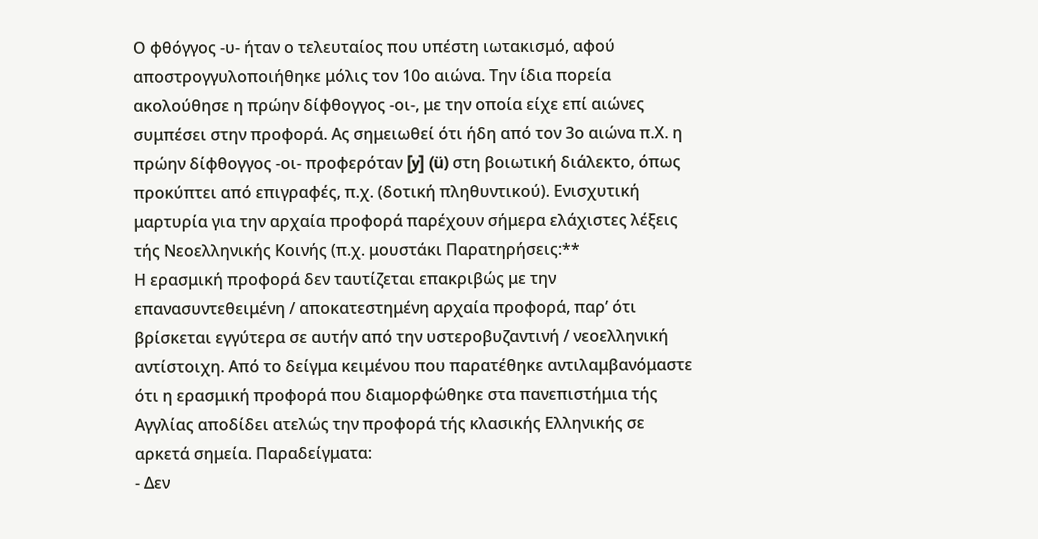Ο φθόγγος -υ- ήταν ο τελευταίος που υπέστη ιωτακισμό, αφού αποστρογγυλοποιήθηκε μόλις τον 10ο αιώνα. Την ίδια πορεία ακολούθησε η πρώην δίφθογγος -οι-, με την οποία είχε επί αιώνες συμπέσει στην προφορά. Ας σημειωθεί ότι ήδη από τον 3ο αιώνα π.Χ. η πρώην δίφθογγος -οι- προφερόταν [y] (ü) στη βοιωτική διάλεκτο, όπως προκύπτει από επιγραφές, π.χ. (δοτική πληθυντικού). Ενισχυτική μαρτυρία για την αρχαία προφορά παρέχουν σήμερα ελάχιστες λέξεις τής Νεοελληνικής Κοινής (π.χ. μουστάκι Παρατηρήσεις:**
Η ερασμική προφορά δεν ταυτίζεται επακριβώς με την επανασυντεθειμένη / αποκατεστημένη αρχαία προφορά, παρ’ ότι βρίσκεται εγγύτερα σε αυτήν από την υστεροβυζαντινή / νεοελληνική αντίστοιχη. Από το δείγμα κειμένου που παρατέθηκε αντιλαμβανόμαστε ότι η ερασμική προφορά που διαμορφώθηκε στα πανεπιστήμια τής Αγγλίας αποδίδει ατελώς την προφορά τής κλασικής Ελληνικής σε αρκετά σημεία. Παραδείγματα:
- Δεν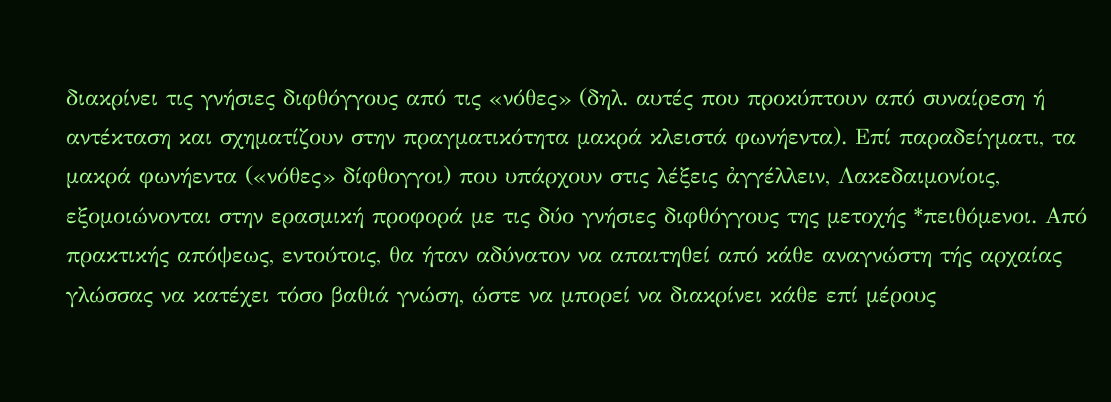διακρίνει τις γνήσιες διφθόγγους από τις «νόθες» (δηλ. αυτές που προκύπτουν από συναίρεση ή αντέκταση και σχηματίζουν στην πραγματικότητα μακρά κλειστά φωνήεντα). Επί παραδείγματι, τα μακρά φωνήεντα («νόθες» δίφθογγοι) που υπάρχουν στις λέξεις ἀγγέλλειν, Λακεδαιμονίοις, εξομοιώνονται στην ερασμική προφορά με τις δύο γνήσιες διφθόγγους της μετοχής *πειθόμενοι. Από πρακτικής απόψεως, εντούτοις, θα ήταν αδύνατον να απαιτηθεί από κάθε αναγνώστη τής αρχαίας γλώσσας να κατέχει τόσο βαθιά γνώση, ώστε να μπορεί να διακρίνει κάθε επί μέρους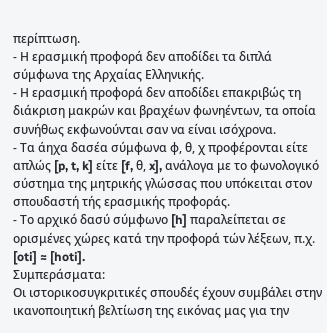περίπτωση.
- Η ερασμική προφορά δεν αποδίδει τα διπλά σύμφωνα της Αρχαίας Ελληνικής.
- Η ερασμική προφορά δεν αποδίδει επακριβώς τη διάκριση μακρών και βραχέων φωνηέντων, τα οποία συνήθως εκφωνούνται σαν να είναι ισόχρονα.
- Τα άηχα δασέα σύμφωνα φ, θ, χ προφέρονται είτε απλώς [p, t, k] είτε [f, θ, x], ανάλογα με το φωνολογικό σύστημα της μητρικής γλώσσας που υπόκειται στον σπουδαστή τής ερασμικής προφοράς.
- Το αρχικό δασύ σύμφωνο [h] παραλείπεται σε ορισμένες χώρες κατά την προφορά τών λέξεων, π.χ. [oti] ≈ [hoti].
Συμπεράσματα:
Οι ιστορικοσυγκριτικές σπουδές έχουν συμβάλει στην ικανοποιητική βελτίωση της εικόνας μας για την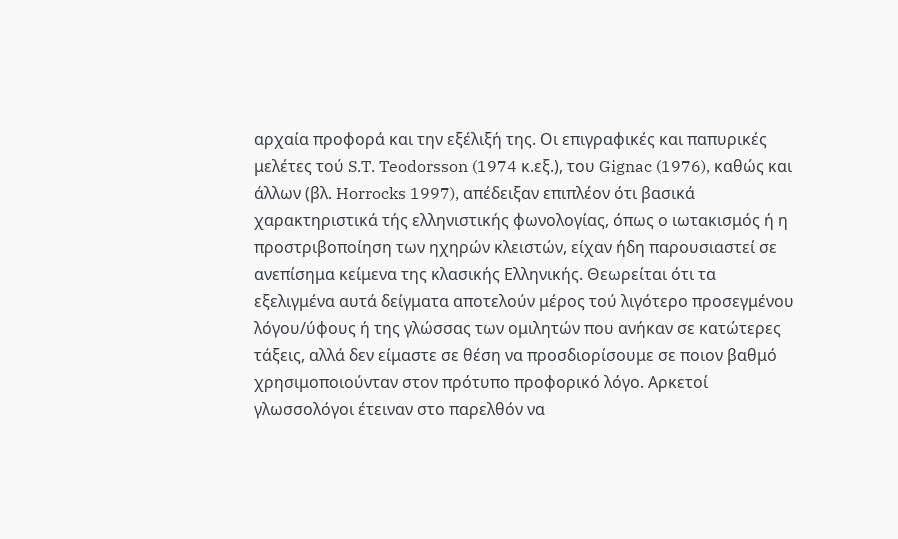αρχαία προφορά και την εξέλιξή της. Οι επιγραφικές και παπυρικές μελέτες τού S.T. Teodorsson (1974 κ.εξ.), του Gignac (1976), καθώς και άλλων (βλ. Horrocks 1997), απέδειξαν επιπλέον ότι βασικά χαρακτηριστικά τής ελληνιστικής φωνολογίας, όπως ο ιωτακισμός ή η προστριβοποίηση των ηχηρών κλειστών, είχαν ήδη παρουσιαστεί σε ανεπίσημα κείμενα της κλασικής Ελληνικής. Θεωρείται ότι τα εξελιγμένα αυτά δείγματα αποτελούν μέρος τού λιγότερο προσεγμένου λόγου/ύφους ή της γλώσσας των ομιλητών που ανήκαν σε κατώτερες τάξεις, αλλά δεν είμαστε σε θέση να προσδιορίσουμε σε ποιον βαθμό χρησιμοποιούνταν στον πρότυπο προφορικό λόγο. Αρκετοί γλωσσολόγοι έτειναν στο παρελθόν να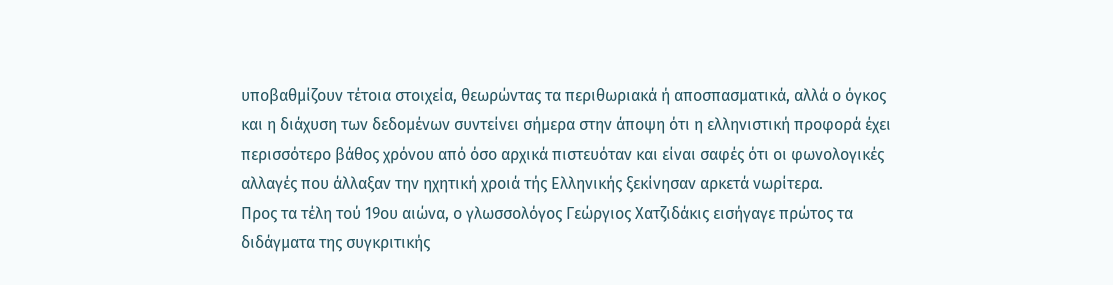υποβαθμίζουν τέτοια στοιχεία, θεωρώντας τα περιθωριακά ή αποσπασματικά, αλλά ο όγκος και η διάχυση των δεδομένων συντείνει σήμερα στην άποψη ότι η ελληνιστική προφορά έχει περισσότερο βάθος χρόνου από όσο αρχικά πιστευόταν και είναι σαφές ότι οι φωνολογικές αλλαγές που άλλαξαν την ηχητική χροιά τής Ελληνικής ξεκίνησαν αρκετά νωρίτερα.
Προς τα τέλη τού 19ου αιώνα, ο γλωσσολόγος Γεώργιος Χατζιδάκις εισήγαγε πρώτος τα διδάγματα της συγκριτικής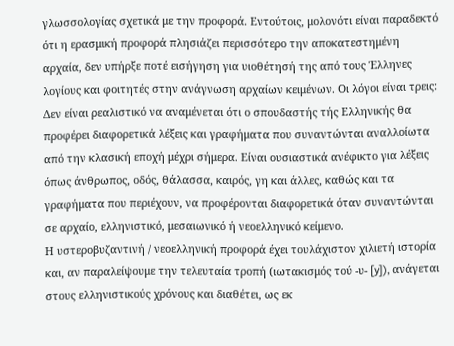γλωσσολογίας σχετικά με την προφορά. Εντούτοις, μολονότι είναι παραδεκτό ότι η ερασμική προφορά πλησιάζει περισσότερο την αποκατεστημένη αρχαία, δεν υπήρξε ποτέ εισήγηση για υιοθέτησή της από τους Έλληνες λογίους και φοιτητές στην ανάγνωση αρχαίων κειμένων. Οι λόγοι είναι τρεις:
Δεν είναι ρεαλιστικό να αναμένεται ότι ο σπουδαστής τής Ελληνικής θα προφέρει διαφορετικά λέξεις και γραφήματα που συναντώνται αναλλοίωτα από την κλασική εποχή μέχρι σήμερα. Είναι ουσιαστικά ανέφικτο για λέξεις όπως άνθρωπος, οδός, θάλασσα, καιρός, γη και άλλες, καθώς και τα γραφήματα που περιέχουν, να προφέρονται διαφορετικά όταν συναντώνται σε αρχαίο, ελληνιστικό, μεσαιωνικό ή νεοελληνικό κείμενο.
Η υστεροβυζαντινή / νεοελληνική προφορά έχει τουλάχιστον χιλιετή ιστορία και, αν παραλείψουμε την τελευταία τροπή (ιωτακισμός τού -υ- [y]), ανάγεται στους ελληνιστικούς χρόνους και διαθέτει, ως εκ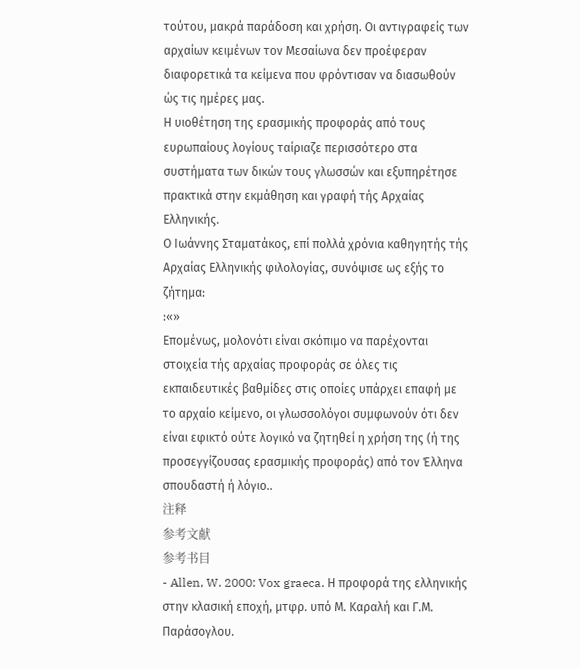τούτου, μακρά παράδοση και χρήση. Οι αντιγραφείς των αρχαίων κειμένων τον Μεσαίωνα δεν προέφεραν διαφορετικά τα κείμενα που φρόντισαν να διασωθούν ώς τις ημέρες μας.
Η υιοθέτηση της ερασμικής προφοράς από τους ευρωπαίους λογίους ταίριαζε περισσότερο στα συστήματα των δικών τους γλωσσών και εξυπηρέτησε πρακτικά στην εκμάθηση και γραφή τής Αρχαίας Ελληνικής.
Ο Ιωάννης Σταματάκος, επί πολλά χρόνια καθηγητής τής Αρχαίας Ελληνικής φιλολογίας, συνόψισε ως εξής το ζήτημα:
:«»
Επομένως, μολονότι είναι σκόπιμο να παρέχονται στοιχεία τής αρχαίας προφοράς σε όλες τις εκπαιδευτικές βαθμίδες στις οποίες υπάρχει επαφή με το αρχαίο κείμενο, οι γλωσσολόγοι συμφωνούν ότι δεν είναι εφικτό ούτε λογικό να ζητηθεί η χρήση της (ή της προσεγγίζουσας ερασμικής προφοράς) από τον Έλληνα σπουδαστή ή λόγιο..
注释
参考文献
参考书目
- Allen, W. 2000: Vox graeca. Η προφορά της ελληνικής στην κλασική εποχή, μτφρ. υπό Μ. Καραλή και Γ.Μ. Παράσογλου.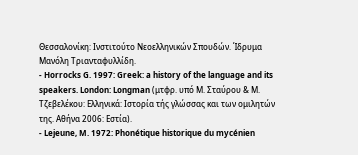Θεσσαλονίκη: Ινστιτούτο Νεοελληνικών Σπουδών. Ίδρυμα Μανόλη Τριανταφυλλίδη.
- Horrocks G. 1997: Greek: a history of the language and its speakers. London: Longman (μτφρ. υπό Μ. Σταύρου & Μ. Τζεβελέκου: Ελληνικά: Ιστορία τής γλώσσας και των ομιλητών της. Αθήνα 2006: Εστία).
- Lejeune, M. 1972: Phonétique historique du mycénien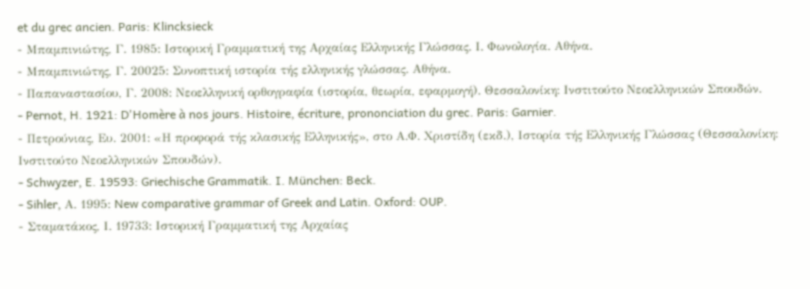et du grec ancien. Paris: Klincksieck
- Μπαμπινιώτης, Γ. 1985: Ιστορική Γραμματική της Αρχαίας Ελληνικής Γλώσσας. Ι. Φωνολογία. Αθήνα.
- Μπαμπινιώτης, Γ. 20025: Συνοπτική ιστορία τής ελληνικής γλώσσας. Αθήνα.
- Παπαναστασίου, Γ. 2008: Νεοελληνική ορθογραφία (ιστορία, θεωρία, εφαρμογή). Θεσσαλονίκη: Ινστιτούτο Νεοελληνικών Σπουδών.
- Pernot, H. 1921: D'Homère à nos jours. Histoire, écriture, prononciation du grec. Paris: Garnier.
- Πετρούνιας, Ευ. 2001: «Η προφορά τής κλασικής Ελληνικής», στο Α.Φ. Χριστίδη (εκδ.), Ιστορία τής Ελληνικής Γλώσσας (Θεσσαλονίκη: Ινστιτούτο Νεοελληνικών Σπουδών).
- Schwyzer, E. 19593: Griechische Grammatik. I. München: Beck.
- Sihler, Α. 1995: New comparative grammar of Greek and Latin. Oxford: OUP.
- Σταματάκος, Ι. 19733: Ιστορική Γραμματική της Αρχαίας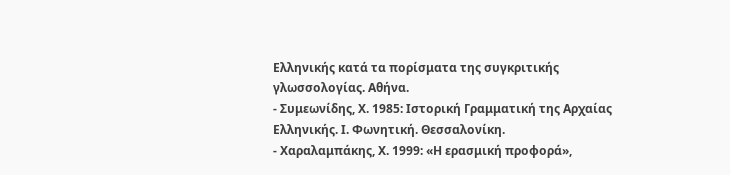Ελληνικής κατά τα πορίσματα της συγκριτικής γλωσσολογίας. Αθήνα.
- Συμεωνίδης, Χ. 1985: Ιστορική Γραμματική της Αρχαίας Ελληνικής. Ι. Φωνητική. Θεσσαλονίκη.
- Χαραλαμπάκης, Χ. 1999: «Η ερασμική προφορά»,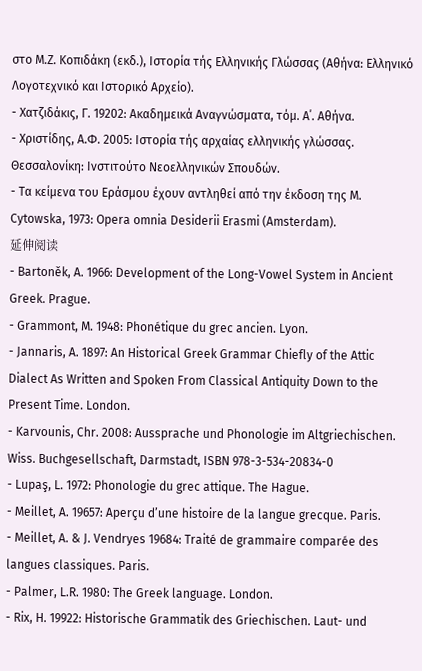στο Μ.Ζ. Κοπιδάκη (εκδ.), Ιστορία τής Ελληνικής Γλώσσας (Αθήνα: Ελληνικό Λογοτεχνικό και Ιστορικό Αρχείο).
- Χατζιδάκις, Γ. 19202: Ακαδημεικά Αναγνώσματα, τόμ. Α΄. Αθήνα.
- Χριστίδης, Α.Φ. 2005: Ιστορία τής αρχαίας ελληνικής γλώσσας. Θεσσαλονίκη: Ινστιτούτο Νεοελληνικών Σπουδών.
- Τα κείμενα του Εράσμου έχουν αντληθεί από την έκδοση της M. Cytowska, 1973: Opera omnia Desiderii Erasmi (Amsterdam).
延伸阅读
- Bartoněk, A. 1966: Development of the Long-Vowel System in Ancient Greek. Prague.
- Grammont, M. 1948: Phonétique du grec ancien. Lyon.
- Jannaris, A. 1897: An Historical Greek Grammar Chiefly of the Attic Dialect As Written and Spoken From Classical Antiquity Down to the Present Time. London.
- Karvounis, Chr. 2008: Aussprache und Phonologie im Altgriechischen. Wiss. Buchgesellschaft, Darmstadt, ISBN 978-3-534-20834-0
- Lupaş, L. 1972: Phonologie du grec attique. The Hague.
- Meillet, A. 19657: Aperçu d’une histoire de la langue grecque. Paris.
- Meillet, A. & J. Vendryes 19684: Traité de grammaire comparée des langues classiques. Paris.
- Palmer, L.R. 1980: The Greek language. London.
- Rix, H. 19922: Historische Grammatik des Griechischen. Laut- und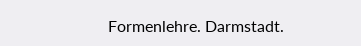Formenlehre. Darmstadt.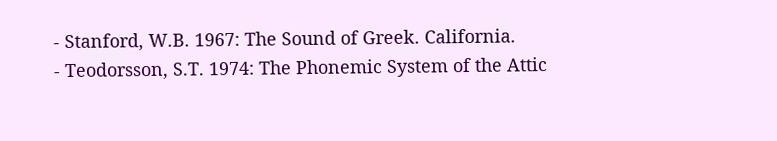- Stanford, W.B. 1967: The Sound of Greek. California.
- Teodorsson, S.T. 1974: The Phonemic System of the Attic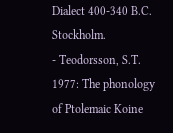Dialect 400-340 B.C. Stockholm.
- Teodorsson, S.T. 1977: The phonology of Ptolemaic Koine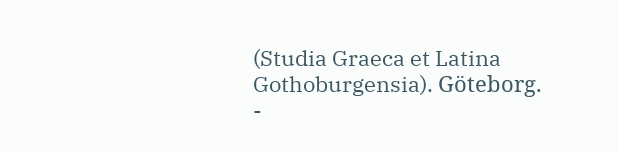(Studia Graeca et Latina Gothoburgensia). Göteborg.
-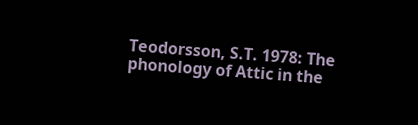Teodorsson, S.T. 1978: The phonology of Attic in the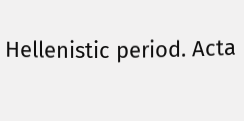Hellenistic period. Acta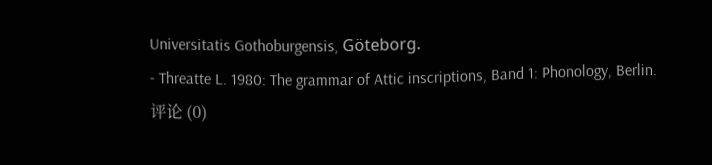Universitatis Gothoburgensis, Göteborg.
- Threatte L. 1980: The grammar of Attic inscriptions, Band 1: Phonology, Berlin.
评论 (0)